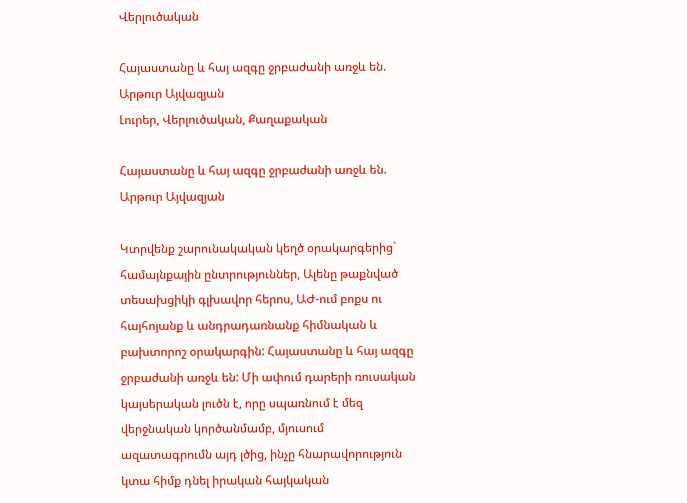Վերլուծական

Հայաստանը և հայ ազգը ջրբաժանի առջև են. Արթուր Այվազյան
Լուրեր, Վերլուծական, Քաղաքական

Հայաստանը և հայ ազգը ջրբաժանի առջև են. Արթուր Այվազյան

Կտրվենք շարունակական կեղծ օրակարգերից` համայնքային ընտրություններ, Ալենը թաքնված տեսախցիկի գլխավոր հերոս, ԱԺ-ում բոքս ու հայհոյանք և անդրադառնանք հիմնական և բախտորոշ օրակարգին: Հայաստանը և հայ ազգը ջրբաժանի առջև են: Մի ափում դարերի ռուսական կայսերական լուծն է, որը սպառնում է մեզ վերջնական կործանմամբ, մյուսում ազատագրումն այդ լծից, ինչը հնարավորություն կտա հիմք դնել իրական հայկական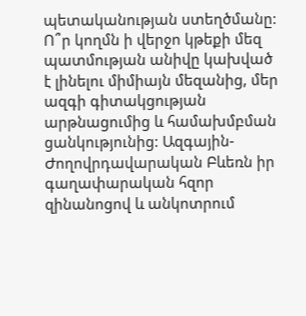պետականության ստեղծմանը: Ո՞ր կողմն ի վերջո կթեքի մեզ պատմության անիվը կախված է լինելու միմիայն մեզանից, մեր ազգի գիտակցության արթնացումից և համախմբման ցանկությունից: Ազգային-Ժողովրդավարական Բևեռն իր գաղափարական հզոր զինանոցով և անկոտրում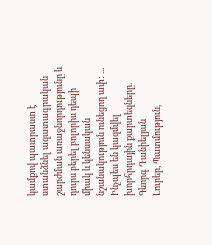կամքով պատրաստ է ստանձնել ազատագրական շարժման առաջնորդությունը և դուրս բերել բոլորիս դեպի միակ և կենսական նշանակություն ունեցող ափ: ...
Ինչպես են կազմվել խորհրդային քարտեզները. Գևորգ Դանիելյան
Լուրեր, Պատմություն,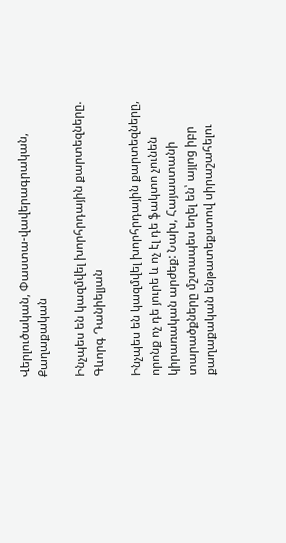Վերլուծական, Փաստա-վավերագրական, Քաղաքական

Ինչպես են կազմվել խորհրդային քարտեզները. Գևորգ Դանիելյան

Ինչպես են կազմվել խորհրդային քարտեզները, որոնք ոչ դե յուրե և ոչ էլ դե ֆակտո չունեն կիրառական արժեք: Նախ, Հայաստանի տարածքները մշտապես եղել են՝ այլոց իբր քաղաքական ենթատեքստով սիրաշահելու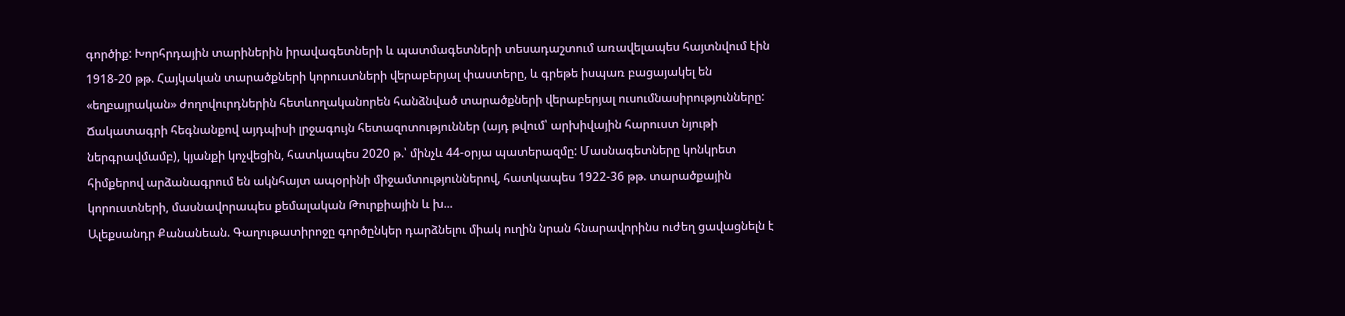գործիք: Խորհրդային տարիներին իրավագետների և պատմագետների տեսադաշտում առավելապես հայտնվում էին 1918-20 թթ. Հայկական տարածքների կորուստների վերաբերյալ փաստերը, և գրեթե իսպառ բացայակել են «եղբայրական» ժողովուրդներին հետևողականորեն հանձնված տարածքների վերաբերյալ ուսումնասիրությունները: Ճակատագրի հեգնանքով այդպիսի լրջագույն հետազոտություններ (այդ թվում՝ արխիվային հարուստ նյութի ներգրավմամբ), կյանքի կոչվեցին, հատկապես 2020 թ.՝ մինչև 44-օրյա պատերազմը: Մասնագետները կոնկրետ հիմքերով արձանագրում են ակնհայտ ապօրինի միջամտություններով, հատկապես 1922-36 թթ. տարածքային կորուստների, մասնավորապես քեմալական Թուրքիային և խ...
Ալեքսանդր Քանանեան. Գաղութատիրոջը գործընկեր դարձնելու միակ ուղին նրան հնարավորինս ուժեղ ցավացնելն է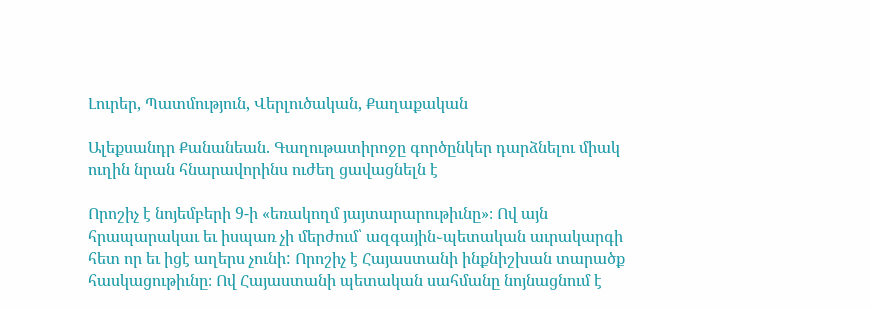Լուրեր, Պատմություն, Վերլուծական, Քաղաքական

Ալեքսանդր Քանանեան. Գաղութատիրոջը գործընկեր դարձնելու միակ ուղին նրան հնարավորինս ուժեղ ցավացնելն է

Որոշիչ է նոյեմբերի 9-ի «եռակողմ յայտարարութիւնը»։ Ով այն հրապարակաւ եւ իսպառ չի մերժում՝ ազգային֊պետական աւրակարգի հետ որ եւ իցէ աղերս չունի: Որոշիչ է Հայաստանի ինքնիշխան տարածք հասկացութիւնը։ Ով Հայաստանի պետական սահմանը նոյնացնում է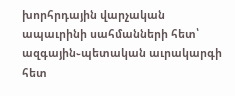խորհրդային վարչական ապաւրինի սահմանների հետ՝ ազգային֊պետական աւրակարգի հետ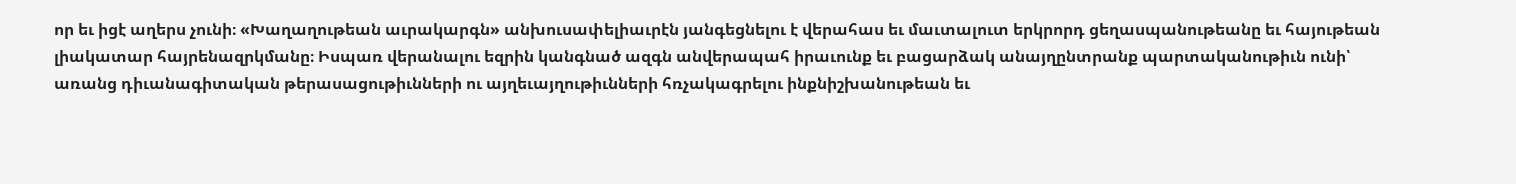որ եւ իցէ աղերս չունի։ «Խաղաղութեան աւրակարգն» անխուսափելիաւրէն յանգեցնելու է վերահաս եւ մաւտալուտ երկրորդ ցեղասպանութեանը եւ հայութեան լիակատար հայրենազրկմանը։ Իսպառ վերանալու եզրին կանգնած ազգն անվերապահ իրաւունք եւ բացարձակ անայղընտրանք պարտականութիւն ունի՝ առանց դիւանագիտական թերասացութիւնների ու այղեւայղութիւնների հռչակագրելու ինքնիշխանութեան եւ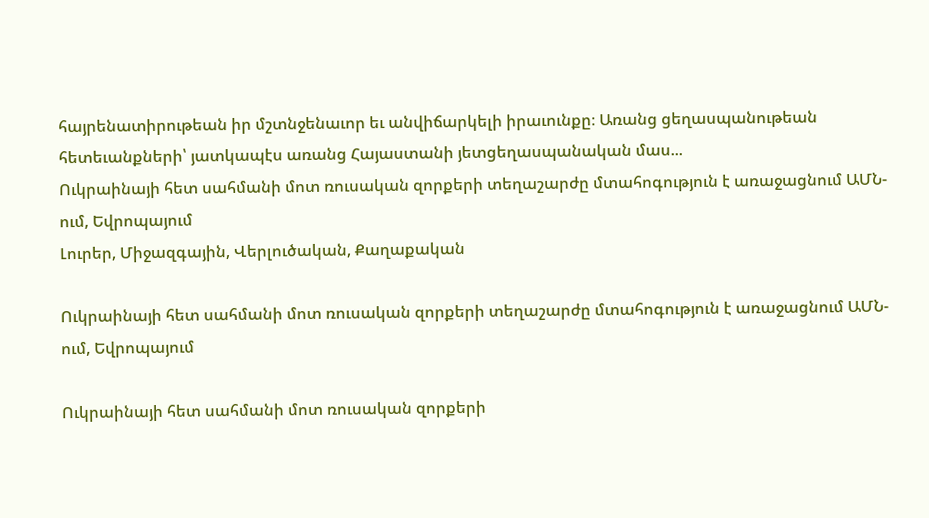հայրենատիրութեան իր մշտնջենաւոր եւ անվիճարկելի իրաւունքը։ Առանց ցեղասպանութեան հետեւանքների՝ յատկապէս առանց Հայաստանի յետցեղասպանական մաս...
Ուկրաինայի հետ սահմանի մոտ ռուսական զորքերի տեղաշարժը մտահոգություն է առաջացնում ԱՄՆ-ում, Եվրոպայում
Լուրեր, Միջազգային, Վերլուծական, Քաղաքական

Ուկրաինայի հետ սահմանի մոտ ռուսական զորքերի տեղաշարժը մտահոգություն է առաջացնում ԱՄՆ-ում, Եվրոպայում

Ուկրաինայի հետ սահմանի մոտ ռուսական զորքերի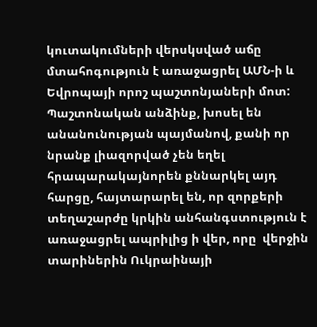կուտակումների վերսկսված աճը մտահոգություն է առաջացրել ԱՄՆ-ի և Եվրոպայի որոշ պաշտոնյաների մոտ: Պաշտոնական անձինք, խոսել են անանունության պայմանով, քանի որ նրանք լիազորված չեն եղել հրապարակայնորեն քննարկել այդ հարցը, հայտարարել են, որ զորքերի տեղաշարժը կրկին անհանգստություն է առաջացրել ապրիլից ի վեր, որը  վերջին տարիներին Ուկրաինայի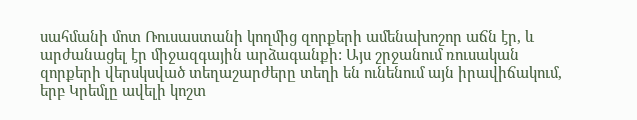սահմանի մոտ Ռուսաստանի կողմից զորքերի ամենախոշոր աճն էր, և արժանացել էր միջազգային արձագանքի: Այս շրջանում ռուսական զորքերի վերսկսված տեղաշարժերը տեղի են ունենում այն իրավիճակում, երբ Կրեմլը ավելի կոշտ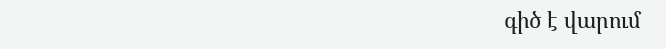գիծ է վարում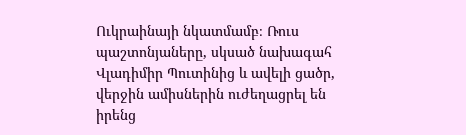Ուկրաինայի նկատմամբ։ Ռուս պաշտոնյաները, սկսած նախագահ Վլադիմիր Պուտինից և ավելի ցածր, վերջին ամիսներին ուժեղացրել են իրենց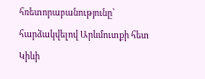հռետորաբանությունը՝ հարձակվելով Արևմուտքի հետ Կիևի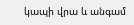կապի վրա և անգամ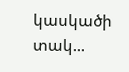կասկածի տակ...